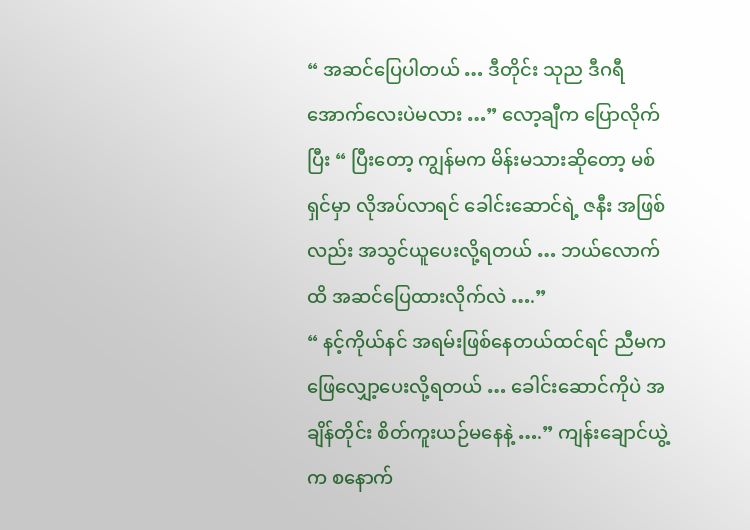“ အဆင်ပြေပါတယ် … ဒီတိုင်း သုည ဒီဂရီအောက်လေးပဲမလား …” လော့ချီက ပြောလိုက်ပြီး “ ပြီးတော့ ကျွန်မက မိန်းမသားဆိုတော့ မစ်ရှင်မှာ လိုအပ်လာရင် ခေါင်းဆောင်ရဲ့ ဇနီး အဖြစ်လည်း အသွင်ယူပေးလို့ရတယ် … ဘယ်လောက်ထိ အဆင်ပြေထားလိုက်လဲ ….”
“ နင့်ကိုယ်နင် အရမ်းဖြစ်နေတယ်ထင်ရင် ညီမက ဖြေလျှော့ပေးလို့ရတယ် … ခေါင်းဆောင်ကိုပဲ အချိန်တိုင်း စိတ်ကူးယဉ်မနေနဲ့ ….” ကျန်းချောင်ယွဲ့က စနောက်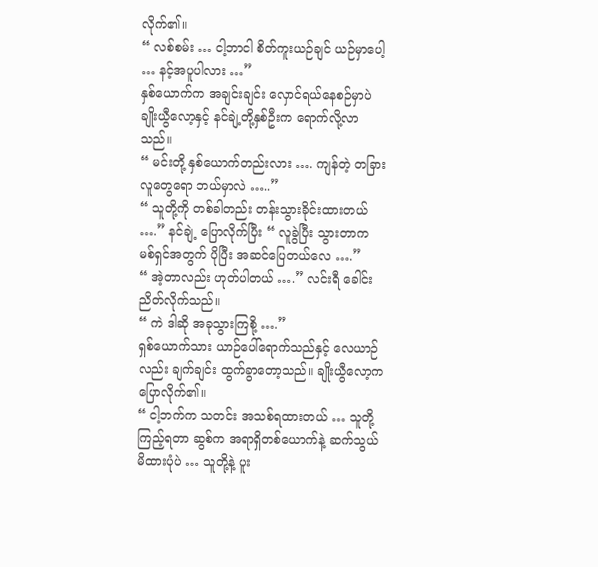လိုက်၏။
“ လစ်စမ်း … ငါ့ဘာငါ စိတ်ကူးယဉ်ချင် ယဉ်မှာပေါ့ … နင့်အပူပါလား …”
နှစ်ယောက်က အချင်းချင်း လှောင်ရယ်နေစဉ်မှာပဲ ချိုးယွီလော့နှင့် နင်ချဲ့တို့နှစ်ဦးက ရောက်လို့လာသည်။
“ မင်းတို့ နှစ်ယောက်တည်းလား …. ကျန်တဲ့ တခြားလူတွေရော ဘယ်မှာလဲ …..”
“ သူတို့ကို တစ်ခါတည်း တန်းသွားခိုင်းထားတယ် ….” နင်ချဲ့ ပြောလိုက်ပြီး “ လူခွဲပြီး သွားတာက မစ်ရှင်အတွက် ပိုပြီး အဆင်ပြေတယ်လေ ….”
“ အဲ့တာလည်း ဟုတ်ပါတယ် ….” လင်းရီ ခေါင်းညိတ်လိုက်သည်။
“ ကဲ ဒါဆို အခုသွားကြစို့ ….”
ရှစ်ယောက်သား ယာဉ်ပေါ်ရောက်သည်နှင့် လေယာဉ်လည်း ချက်ချင်း ထွက်ခွာတော့သည်။ ချိုးယွီလော့က ပြောလိုက်၏။
“ ငါ့ဘက်က သတင်း အသစ်ရထားတယ် … သူတို့ကြည့်ရတာ ဆွစ်က အရာရှိတစ်ယောက်နဲ့ ဆက်သွယ်မိထားပုံပဲ … သူတို့နဲ့ ပူး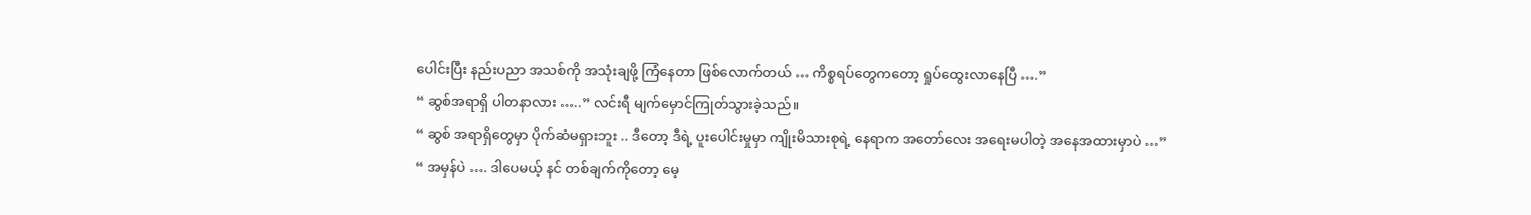ပေါင်းပြီး နည်းပညာ အသစ်ကို အသုံးချဖို့ ကြံနေတာ ဖြစ်လောက်တယ် … ကိစ္စရပ်တွေကတော့ ရှုပ်ထွေးလာနေပြီ ….”
“ ဆွစ်အရာရှိ ပါတနာလား …..” လင်းရီ မျက်မှောင်ကြုတ်သွားခဲ့သည်။
“ ဆွစ် အရာရှိတွေမှာ ပိုက်ဆံမရှားဘူး .. ဒီတော့ ဒီရဲ့ ပူးပေါင်းမှုမှာ ကျိုးမိသားစုရဲ့ နေရာက အတော်လေး အရေးမပါတဲ့ အနေအထားမှာပဲ …”
“ အမှန်ပဲ …. ဒါပေမယ့် နင် တစ်ချက်ကိုတော့ မေ့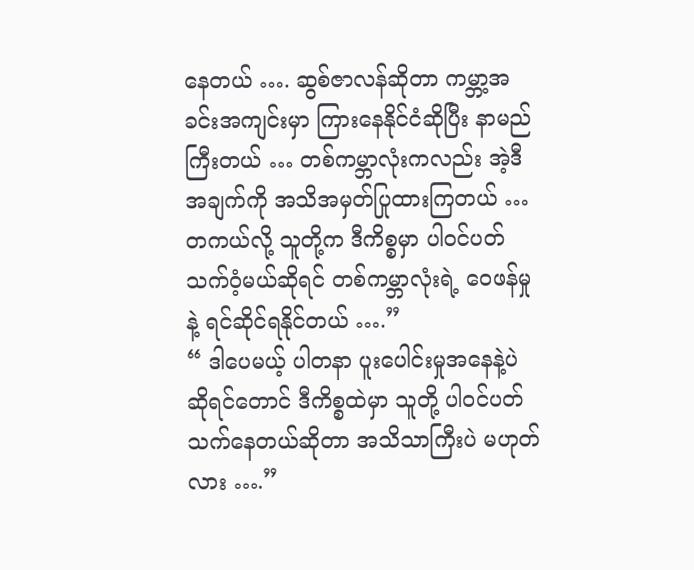နေတယ် …. ဆွစ်ဇာလန်ဆိုတာ ကမ္ဘာ့အခင်းအကျင်းမှာ ကြားနေနိုင်ငံဆိုပြီး နာမည်ကြီးတယ် … တစ်ကမ္ဘာလုံးကလည်း အဲ့ဒီအချက်ကို အသိအမှတ်ပြုထားကြတယ် … တကယ်လို့ သူတို့က ဒီကိစ္စမှာ ပါဝင်ပတ်သက်ဝံ့မယ်ဆိုရင် တစ်ကမ္ဘာလုံးရဲ့ ဝေဖန်မှုနဲ့ ရင်ဆိုင်ရနိုင်တယ် ….”
“ ဒါပေမယ့် ပါတနာ ပူးပေါင်းမှုအနေနဲ့ပဲ ဆိုရင်တောင် ဒီကိစ္စထဲမှာ သူတို့ ပါဝင်ပတ်သက်နေတယ်ဆိုတာ အသိသာကြီးပဲ မဟုတ်လား ….”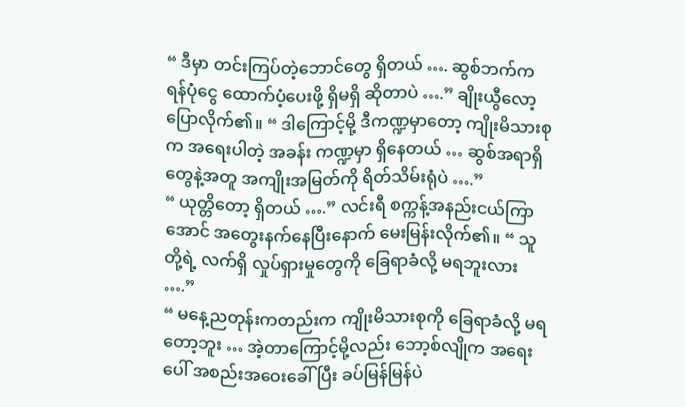“ ဒီမှာ တင်းကြပ်တဲ့ဘောင်တွေ ရှိတယ် …. ဆွစ်ဘက်က ရန်ပုံငွေ ထောက်ပံ့ပေးဖို့ ရှိမရှိ ဆိုတာပဲ ….” ချိုးယွီလော့ ပြောလိုက်၏။ “ ဒါကြောင့်မို့ ဒီကဏ္ဍမှာတော့ ကျိုးမိသားစုက အရေးပါတဲ့ အခန်း ကဏ္ဍမှာ ရှိနေတယ် … ဆွစ်အရာရှိတွေနဲ့အတူ အကျိုးအမြတ်ကို ရိတ်သိမ်းရုံပဲ ….”
“ ယုတ္တိတော့ ရှိတယ် ….” လင်းရီ စက္ကန့်အနည်းငယ်ကြာအောင် အတွေးနက်နေပြီးနောက် မေးမြန်းလိုက်၏။ “ သူတို့ရဲ့ လက်ရှိ လှုပ်ရှားမှုတွေကို ခြေရာခံလို့ မရဘူးလား ….”
“ မနေ့ညတုန်းကတည်းက ကျိုးမိသားစုကို ခြေရာခံလို့ မရတော့ဘူး … အဲ့တာကြောင့်မို့လည်း ဘော့စ်လျိုက အရေးပေါ် အစည်းအဝေးခေါ်ပြီး ခပ်မြန်မြန်ပဲ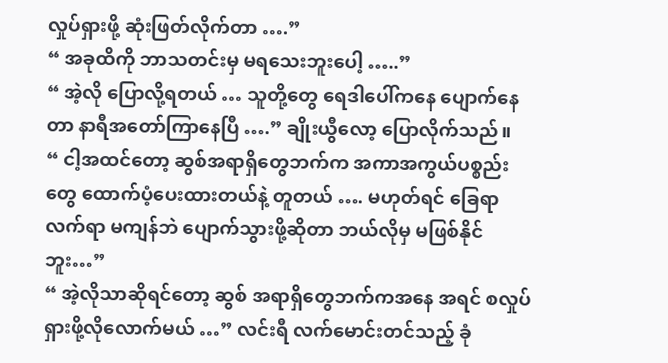လှုပ်ရှားဖို့ ဆုံးဖြတ်လိုက်တာ ….”
“ အခုထိကို ဘာသတင်းမှ မရသေးဘူးပေါ့ …..”
“ အဲ့လို ပြောလို့ရတယ် … သူတို့တွေ ရေဒါပေါ်ကနေ ပျောက်နေတာ နာရီအတော်ကြာနေပြီ ….” ချိုးယွီလော့ ပြောလိုက်သည်။
“ ငါ့အထင်တော့ ဆွစ်အရာရှိတွေဘက်က အကာအကွယ်ပစ္စည်းတွေ ထောက်ပံ့ပေးထားတယ်နဲ့ တူတယ် …. မဟုတ်ရင် ခြေရာလက်ရာ မကျန်ဘဲ ပျောက်သွားဖို့ဆိုတာ ဘယ်လိုမှ မဖြစ်နိုင်ဘူး…”
“ အဲ့လိုသာဆိုရင်တော့ ဆွစ် အရာရှိတွေဘက်ကအနေ အရင် စလှုပ်ရှားဖို့လိုလောက်မယ် …” လင်းရီ လက်မောင်းတင်သည့် ခုံ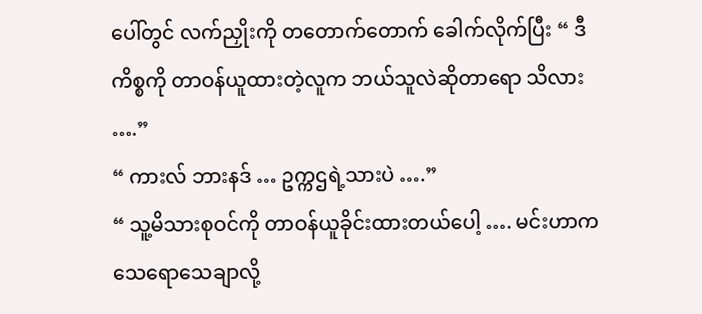ပေါ်တွင် လက်ညှိုးကို တတောက်တောက် ခေါက်လိုက်ပြီး “ ဒီကိစ္စကို တာဝန်ယူထားတဲ့လူက ဘယ်သူလဲဆိုတာရော သိလား ….”
“ ကားလ် ဘားနဒ် … ဥက္ကဌရဲ့သားပဲ ….”
“ သူ့မိသားစုဝင်ကို တာဝန်ယူခိုင်းထားတယ်ပေါ့ …. မင်းဟာက သေရောသေချာလို့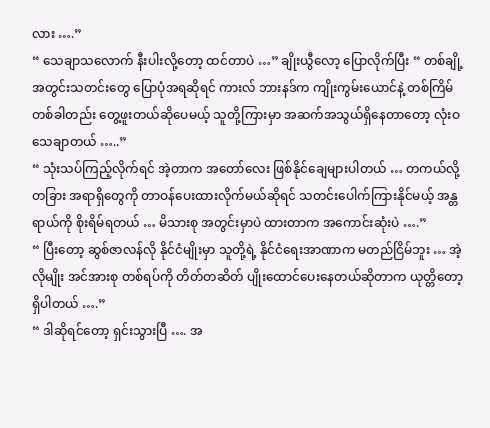လား ….”
“ သေချာသလောက် နီးပါးလို့တော့ ထင်တာပဲ …” ချိုးယွီလော့ ပြောလိုက်ပြီး “ တစ်ချို့ အတွင်းသတင်းတွေ ပြောပုံအရဆိုရင် ကားလ် ဘားနဒ်က ကျိုးကွမ်းယောင်နဲ့ တစ်ကြိမ်တစ်ခါတည်း တွေ့ဖူးတယ်ဆိုပေမယ့် သူတို့ကြားမှာ အဆက်အသွယ်ရှိနေတာတော့ လုံးဝ သေချာတယ် …..”
“ သုံးသပ်ကြည့်လိုက်ရင် အဲ့တာက အတော်လေး ဖြစ်နိုင်ချေများပါတယ် … တကယ်လို့ တခြား အရာရှိတွေကို တာဝန်ပေးထားလိုက်မယ်ဆိုရင် သတင်းပေါက်ကြားနိုင်မယ့် အန္တရာယ်ကို စိုးရိမ်ရတယ် … မိသားစု အတွင်းမှာပဲ ထားတာက အကောင်းဆုံးပဲ ….”
“ ပြီးတော့ ဆွစ်ဇာလန်လို နိုင်ငံမျိုးမှာ သူတို့ရဲ့ နိုင်ငံရေးအာဏာက မတည်ငြိမ်ဘူး … အဲ့လိုမျိုး အင်အားစု တစ်ရပ်ကို တိတ်တဆိတ် ပျိုးထောင်ပေးနေတယ်ဆိုတာက ယုတ္တိတော့ ရှိပါတယ် ….”
“ ဒါဆိုရင်တော့ ရှင်းသွားပြီ …. အ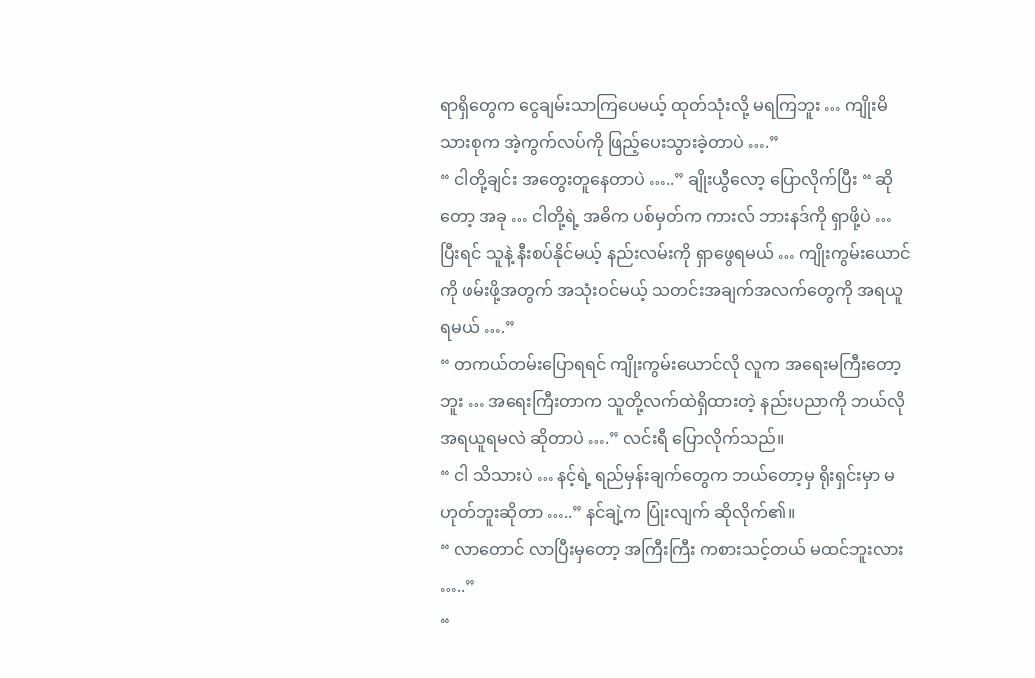ရာရှိတွေက ငွေချမ်းသာကြပေမယ့် ထုတ်သုံးလို့ မရကြဘူး … ကျိုးမိသားစုက အဲ့ကွက်လပ်ကို ဖြည့်ပေးသွားခဲ့တာပဲ ….”
“ ငါတို့ချင်း အတွေးတူနေတာပဲ …..” ချိုးယွီလော့ ပြောလိုက်ပြီး “ ဆိုတော့ အခု … ငါတို့ရဲ့ အဓိက ပစ်မှတ်က ကားလ် ဘားနဒ်ကို ရှာဖို့ပဲ … ပြီးရင် သူနဲ့ နီးစပ်နိုင်မယ့် နည်းလမ်းကို ရှာဖွေရမယ် … ကျိုးကွမ်းယောင်ကို ဖမ်းဖို့အတွက် အသုံးဝင်မယ့် သတင်းအချက်အလက်တွေကို အရယူရမယ် ….”
“ တကယ်တမ်းပြောရရင် ကျိုးကွမ်းယောင်လို လူက အရေးမကြီးတော့ဘူး … အရေးကြီးတာက သူတို့လက်ထဲရှိထားတဲ့ နည်းပညာကို ဘယ်လို အရယူရမလဲ ဆိုတာပဲ ….” လင်းရီ ပြောလိုက်သည်။
“ ငါ သိသားပဲ … နင့်ရဲ့ ရည်မှန်းချက်တွေက ဘယ်တော့မှ ရိုးရှင်းမှာ မဟုတ်ဘူးဆိုတာ …..” နင်ချဲ့က ပြုံးလျက် ဆိုလိုက်၏။
“ လာတောင် လာပြီးမှတော့ အကြီးကြီး ကစားသင့်တယ် မထင်ဘူးလား …..”
“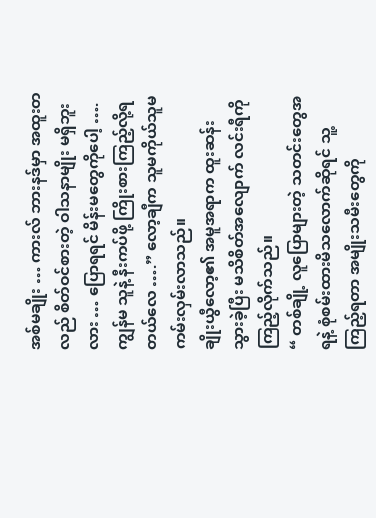အစ်မချိုး … ကားလ် ဘားနဒ်မှာ အထူးတလည် စိတ်ဝင်စားတဲ့ ဝါသနာမျိုး မရှိဘူးလား … ပြောရရင် မိန်းမတွေကိုပေါ့ …. ကျွန်မ သူနဲ့ နီးကပ်ဖို့ ကြိုးစားကြည့်လို့ရတယ်လေ ….” လော့ချီက သူမကိုယ်သူမ ကမ်းလှမ်းလာသည်။
ချိုးယွီလော့၏ အမူအရာက ထူးဆန်းသွားခဲ့ပြီး မသိစိတ်အလျောက် လင်းရီကို ကြည့်လိုက်သည်။
“ တစ်ချို့ လူပြောများတဲ့ သတင်းတွေအရနဲ့ စုံစမ်းထားမိသလောက်ဆိုရင် သူ့ကြည့်ရတာ အမျိုးသမီးတွေကို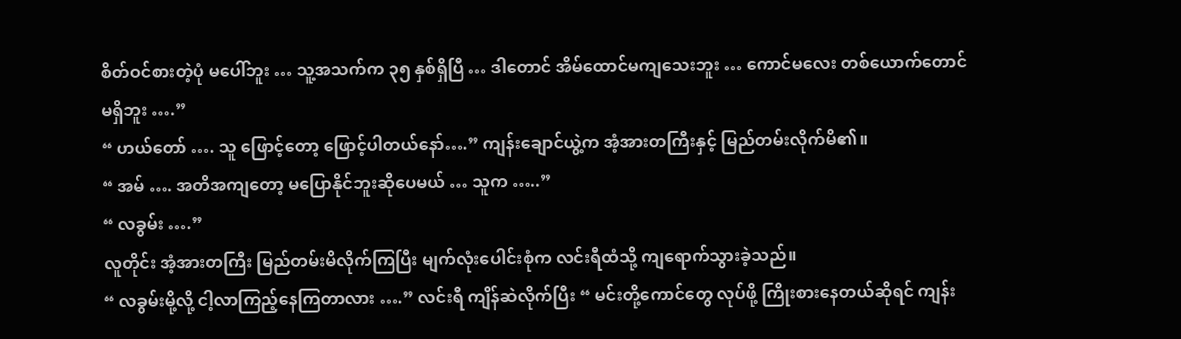စိတ်ဝင်စားတဲ့ပုံ မပေါ်ဘူး … သူ့အသက်က ၃၅ နှစ်ရှိပြီ … ဒါတောင် အိမ်ထောင်မကျသေးဘူး … ကောင်မလေး တစ်ယောက်တောင် မရှိဘူး ….”
“ ဟယ်တော် …. သူ ဖြောင့်တော့ ဖြောင့်ပါတယ်နော်….” ကျန်းချောင်ယွဲ့က အံ့အားတကြီးနှင့် မြည်တမ်းလိုက်မိ၏။
“ အမ် …. အတိအကျတော့ မပြောနိုင်ဘူးဆိုပေမယ် … သူက …..”
“ လခွမ်း ….”
လူတိုင်း အံ့အားတကြီး မြည်တမ်းမိလိုက်ကြပြီး မျက်လုံးပေါင်းစုံက လင်းရီထံသို့ ကျရောက်သွားခဲ့သည်။
“ လခွမ်းမို့လို့ ငါ့လာကြည့်နေကြတာလား ….” လင်းရီ ကျိန်ဆဲလိုက်ပြီး “ မင်းတို့ကောင်တွေ လုပ်ဖို့ ကြိုးစားနေတယ်ဆိုရင် ကျန်း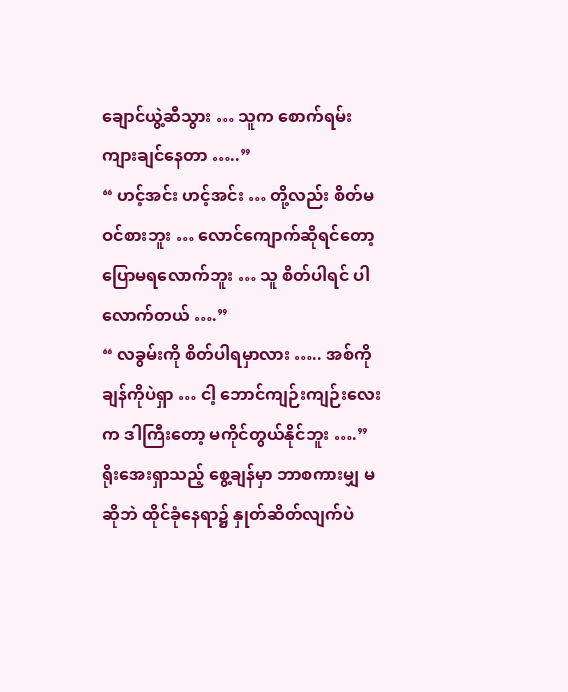ချောင်ယွဲ့ဆီသွား … သူက စောက်ရမ်း ကျားချင်နေတာ …..”
“ ဟင့်အင်း ဟင့်အင်း … တို့လည်း စိတ်မဝင်စားဘူး … လောင်ကျောက်ဆိုရင်တော့ ပြောမရလောက်ဘူး … သူ စိတ်ပါရင် ပါလောက်တယ် ….”
“ လခွမ်းကို စိတ်ပါရမှာလား ….. အစ်ကိုချန်ကိုပဲရှာ … ငါ့ ဘောင်ကျဉ်းကျဉ်းလေးက ဒါကြီးတော့ မကိုင်တွယ်နိုင်ဘူး ….”
ရိုးအေးရှာသည့် စွေ့ချန်မှာ ဘာစကားမျှ မဆိုဘဲ ထိုင်ခုံနေရာ၌ နှုတ်ဆိတ်လျက်ပဲ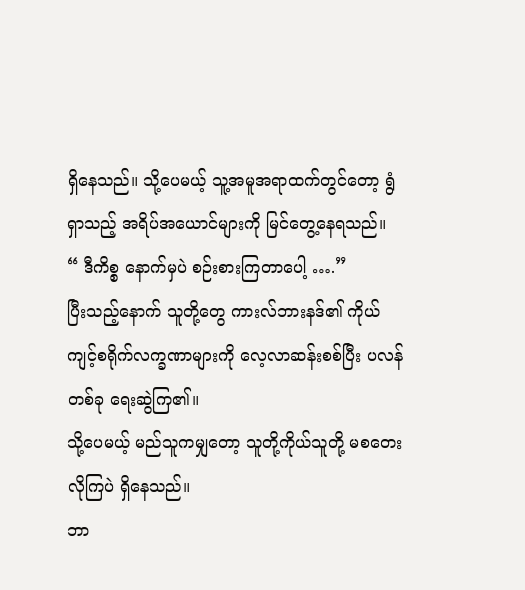ရှိနေသည်။ သို့ပေမယ့် သူ့အမူအရာထက်တွင်တော့ ရွံရှာသည့် အရိပ်အယောင်များကို မြင်တွေ့နေရသည်။
“ ဒီကိစ္စ နောက်မှပဲ စဉ်းစားကြတာပေါ့ ….”
ပြီးသည့်နောက် သူတို့တွေ ကားလ်ဘားနဒ်၏ ကိုယ်ကျင့်စရိုက်လက္ခဏာများကို လေ့လာဆန်းစစ်ပြီး ပလန် တစ်ခု ရေးဆွဲကြ၏။
သို့ပေမယ့် မည်သူကမျှတော့ သူတို့ကိုယ်သူတို့ မစတေးလိုကြပဲ ရှိနေသည်။
ဘာ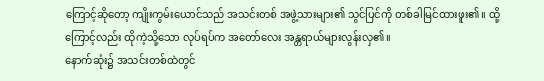ကြောင့်ဆိုတော့ ကျိုးကွမ်းယောင်သည် အသင်းတစ် အဖွဲ့သားများ၏ သွင်ပြင်ကို တစ်ခါမြင်ထားဖူး၏။ ထို့ကြောင့်လည်း ထိုကဲ့သို့သော လုပ်ရပ်က အတော်လေး အန္တရာယ်များလွန်းလှ၏။
နောက်ဆုံး၌ အသင်းတစ်ထဲတွင်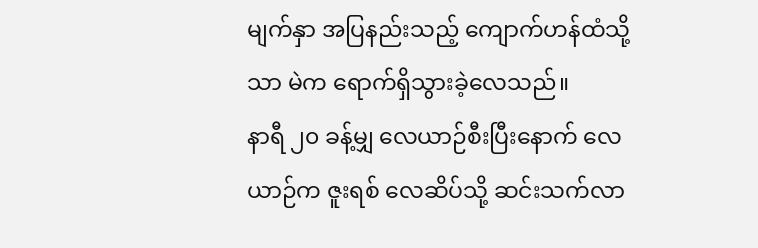မျက်နှာ အပြနည်းသည့် ကျောက်ဟန်ထံသို့သာ မဲက ရောက်ရှိသွားခဲ့လေသည်။
နာရီ ၂၀ ခန့်မျှ လေယာဉ်စီးပြီးနောက် လေယာဉ်က ဇူးရစ် လေဆိပ်သို့ ဆင်းသက်လာ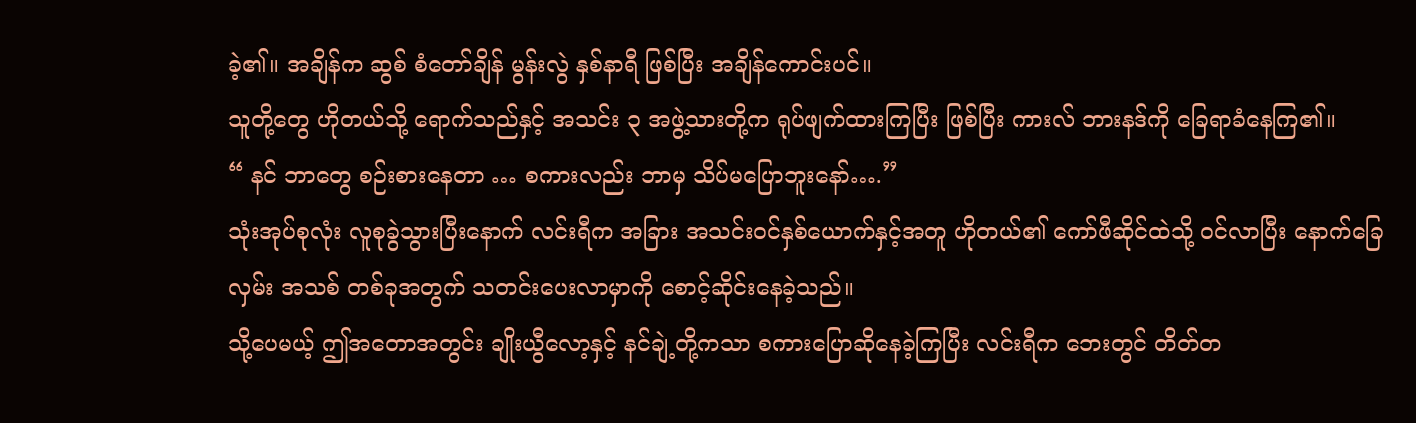ခဲ့၏။ အချိန်က ဆွစ် စံတော်ချိန် မွန်းလွဲ နှစ်နာရီ ဖြစ်ပြီး အချိန်ကောင်းပင်။
သူတို့တွေ ဟိုတယ်သို့ ရောက်သည်နှင့် အသင်း ၃ အဖွဲ့သားတို့က ရုပ်ဖျက်ထားကြပြီး ဖြစ်ပြီး ကားလ် ဘားနဒ်ကို ခြေရာခံနေကြ၏။
“ နင် ဘာတွေ စဉ်းစားနေတာ … စကားလည်း ဘာမှ သိပ်မပြောဘူးနော်….”
သုံးအုပ်စုလုံး လူစုခွဲသွားပြီးနောက် လင်းရီက အခြား အသင်းဝင်နှစ်ယောက်နှင့်အတူ ဟိုတယ်၏ ကော်ဖီဆိုင်ထဲသို့ ဝင်လာပြီး နောက်ခြေလှမ်း အသစ် တစ်ခုအတွက် သတင်းပေးလာမှာကို စောင့်ဆိုင်းနေခဲ့သည်။
သို့ပေမယ့် ဤအတောအတွင်း ချိုးယွီလော့နှင့် နင်ချဲ့တို့ကသာ စကားပြောဆိုနေခဲ့ကြပြီး လင်းရီက ဘေးတွင် တိတ်တ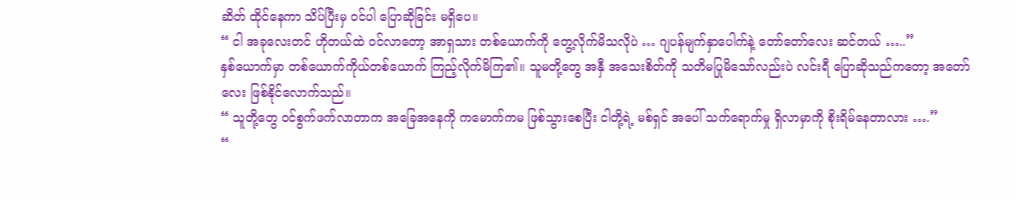ဆိတ် ထိုင်နေကာ သိပ်ပြီးမှ ဝင်ပါ ပြောဆိုခြင်း မရှိပေ။
“ ငါ အခုလေးတင် ဟိုတယ်ထဲ ဝင်လာတော့ အာရှသား တစ်ယောက်ကို တွေ့လိုက်မိသလိုပဲ … ဂျပန်မျက်နှာပေါက်နဲ့ တော်တော်လေး ဆင်တယ် …..”
နှစ်ယောက်မှာ တစ်ယောက်ကိုယ်တစ်ယောက် ကြည့်လိုက်မိကြ၏။ သူမတို့တွေ အနှီ အသေးစိတ်ကို သတိမပြုမိသော်လည်းပဲ လင်းရီ ပြောဆိုသည်ကတော့ အတော်လေး ဖြစ်နိုင်လောက်သည်။
“ သူတို့တွေ ဝင်စွက်ဖက်လာတာက အခြေအနေကို ကမောက်ကမ ဖြစ်သွားစေပြီး ငါတို့ရဲ့ မစ်ရှင် အပေါ် သက်ရောက်မှု ရှိလာမှာကို စိုးရိမ်နေတာလား ….”
“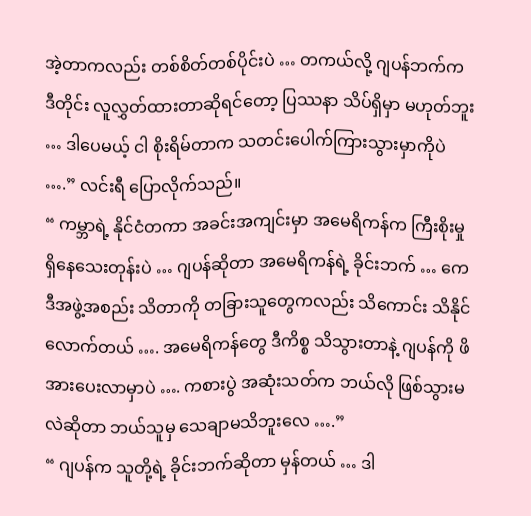အဲ့တာကလည်း တစ်စိတ်တစ်ပိုင်းပဲ … တကယ်လို့ ဂျပန်ဘက်က ဒီတိုင်း လူလွှတ်ထားတာဆိုရင်တော့ ပြဿနာ သိပ်ရှိမှာ မဟုတ်ဘူး … ဒါပေမယ့် ငါ စိုးရိမ်တာက သတင်းပေါက်ကြားသွားမှာကိုပဲ ….” လင်းရီ ပြောလိုက်သည်။
“ ကမ္ဘာရဲ့ နိုင်ငံတကာ အခင်းအကျင်းမှာ အမေရိကန်က ကြီးစိုးမှု ရှိနေသေးတုန်းပဲ … ဂျပန်ဆိုတာ အမေရိကန်ရဲ့ ခိုင်းဘက် … ကေဒီအဖွဲ့အစည်း သိတာကို တခြားသူတွေကလည်း သိကောင်း သိနိုင်လောက်တယ် …. အမေရိကန်တွေ ဒီကိစ္စ သိသွားတာနဲ့ ဂျပန်ကို ဖိအားပေးလာမှာပဲ …. ကစားပွဲ အဆုံးသတ်က ဘယ်လို ဖြစ်သွားမလဲဆိုတာ ဘယ်သူမှ သေချာမသိဘူးလေ ….”
“ ဂျပန်က သူတို့ရဲ့ ခိုင်းဘက်ဆိုတာ မှန်တယ် … ဒါ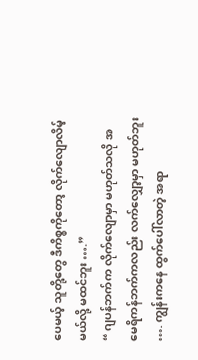ပေမယ့် သူတို့တွေ ဒီကိစ္စကိုတော့ လိုက်လျောလိမ့်မယ်လို့ မထင်ဘူး ….”
“ ဂျပန်ဘက်က လိုက်လျောမှာ မဟုတ်သလို အမေရိကန်ဘက်ကလည်း လက်လျှော့မှာ မဟုတ်ဘူး …. ကျွန်းကနေ ထွက်ပေါ်လာတဲ့ အရာ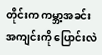တိုင်းက ကမ္ဘာ့အခင်းအကျင်းကို ပြောင်းလဲ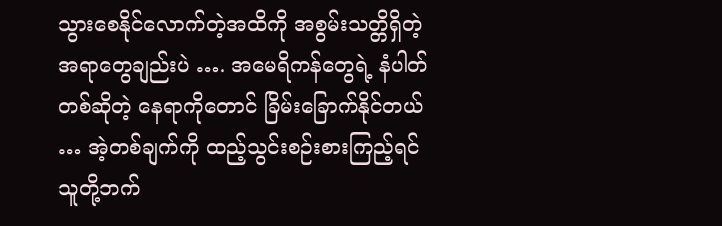သွားစေနိုင်လောက်တဲ့အထိကို အစွမ်းသတ္တိရှိတဲ့ အရာတွေချည်းပဲ …. အမေရိကန်တွေရဲ့ နံပါတ်တစ်ဆိုတဲ့ နေရာကိုတောင် ခြိမ်းခြောက်နိုင်တယ် … အဲ့တစ်ချက်ကို ထည့်သွင်းစဉ်းစားကြည့်ရင် သူတို့ဘက်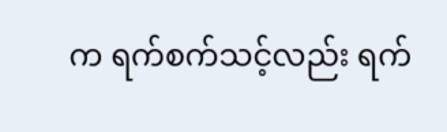က ရက်စက်သင့်လည်း ရက်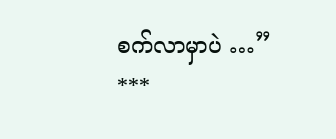စက်လာမှာပဲ …”
***